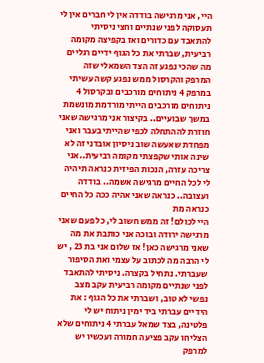היי, אני מרגישה בודדה אין לי חברים אין לי תעסוקה לפני שנתיים וחצי ניסיתי להתאבד עם כדורים ואז בקפיצה מקומה רביעית, שברתי את כל הגוף ידיים רגליים מה שהכי נפגע זה הצד השמאלי שזה המרפק והקרסול ממש נפגע קשה עשיתי במרפק 4 ניתוחים מורכבים ובקרסול 4 ניתוחים מורכבים הייתי מורדמת מונשמת במשך שבועיים.. בקיצור אני מרגישה שאני חוזרת לההתחלה לכפי שהייתי בעבר ואני מפחדת שאעשה שוב ניסיון אובדני זה לא שינה אותי שקפצתי מקומה רביעית..אני צריכה עזרה, הנכות הפיזית כנראה תיהיה לי לכל החיים מרגישה אשמה.. בודדה ועצובה.. כנראה שאני אהיה ככה כל החיים כנראה מת
היי לכולם! זה ממש חשוב לי, כל פעם שאני מרגישה ירודה ובוכה אני כותבת את מה שאני מרגישה כאן! אז שלום אני בת 23 , יש לי הרבה מה לכתוב על עצמי ואת הסיפור שעברתי. נתחיל בקצרה. ניסיתי להתאבד לפני שנתיים מקומה רביעית עקב מצב נפשי לא טוב, ושברתי את כל הגוף : את הידיים עברתי ביד ימין ניתוח יש לי פלטינה, בצד שמאל עברתי 4 ניתוחים שלא הצליחו עקב פציעה חמורה ועכשיו יש למרפק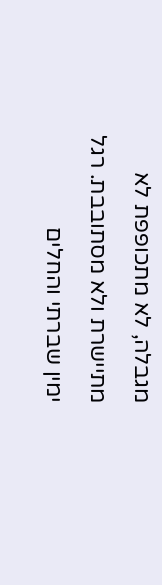מגבלה, לא מתכופפת לא מתיישרת ולא מסתובבת. רגל ימין שברתי והחלים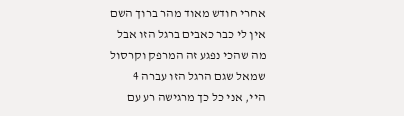אחרי חודש מאוד מהר ברוך השם אין לי כבר כאבים ברגל הזו אבל מה שהכי נפגע זה המרפק וקרסול שמאל שגם הרגל הזו עברה 4
היי, אני כל כך מרגישה רע עם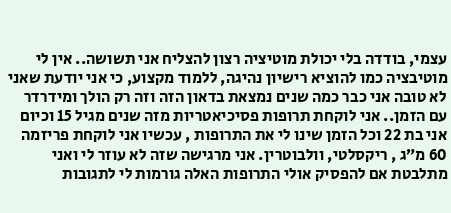עצמי, בודדה בלי יכולת מוטיציה רצון להצליח אני תשושה.. אין לי מוטיבציה כמו להוציא רישיון נהיגה, ללמוד מקצוע, כי אני יודעת שאני לא טובה אני כבר כמה שנים נמצאת בדאון הזה וזה רק הולך ומידרדר עם הזמן.. אני לוקחת תרופות פסיכיאטריות מזה שנים מגיל 15 וכיום אני בת 22 וכל הזמן שינו לי את התרופות , עכשיו אני לוקחת פריזמה 60 מ״ג , ריקסלטי, וולבוטרין. אני מרגישה שזה לא עוזר לי ואני מתלבטת אם להפסיק אולי התרופות האלה גורמות לי לתגובות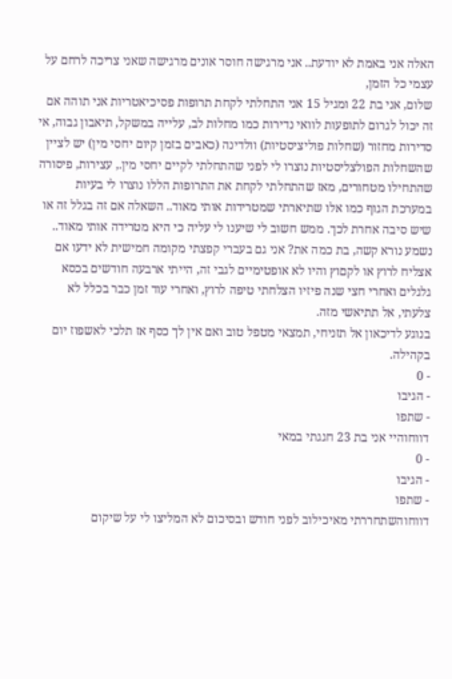האלה אני באמת לא יודעת.. אני מרגישה חוסר אונים מרגישה שאני צריכה לרחם על עצמי כל הזמן,
שלום, אני בת 22 ומגיל 15 אני התחלתי לקחת תרופות פסיכיאטריות אני תוהה אם זה יכול לגרום לתופעות לוואי נדירות כמו מחלות לב, עלייה במשקל, תיאבון גבוה, אי סדירות מחזור (שחלות פוליציסטיות) וולדינה (כאבים בזמן קיום יחסי מין) יש לציין שהשחלות הפולצליסטיות נוצרו לי לפני שהתחלתי לקיים יחסי מין., עצירות, פיסורה שהתחילו מטחורים, מאז שהתחלתי לקחת את התרופות הללו נוצרו לי בעיות במערכת הגוף כמו אלו שתיארתי שמטרידות אותי מאוד.. השאלה אם זה בגלל זה או שיש סיבה אחרת לכך. ממש חשוב לי שיענו לי עליה כי היא מטרידה אותי מאוד..
נשמע נורא קשה, בת כמה את? אני גם בעברי קפצתי מקומה חמישית לא ידעו אם אצליח לרוץ או לקםוץ והיו לא אופטימיים לגבי זה, הייתי ארבעה חודשים בכסא גלגלים ואחרי חצי שנה פיזיו הצלחתי טיפה לרוץ, ואחרי עוד זמן כבר בכלל לא צלעתי, אל תתיאשי מזה.
בנוגע לדיכאון אל תזניחי, תמצאי מטפל טוב ואם אין לך כסף אז תלכי לאשפוז יום בקהילה.
- 0
- הגיבו
- שתפו
דווחוהיי אני בת 23 חגגתי במאי
- 0
- הגיבו
- שתפו
דווחוהשתחררתי מאיכילוב לפני חודש ובסיכום לא המליצו לי על שיקום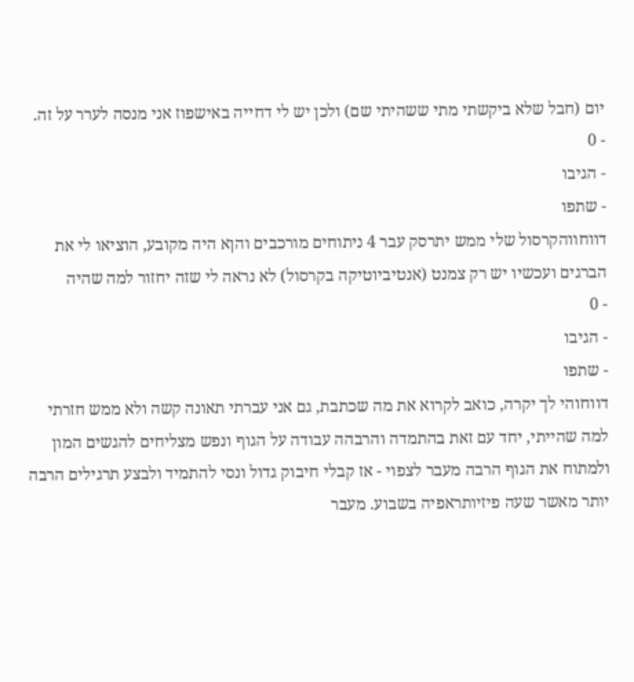יום (חבל שלא ביקשתי מתי ששהיתי שם) ולכן יש לי דחייה באישפוז אני מנסה לערר על זה.
- 0
- הגיבו
- שתפו
דווחווהקרסול שלי ממש יתרסק עבר 4 ניתוחים מורכבים והןא היה מקובע, הוציאו לי את הברגים ועכשיו יש רק צמנט (אנטיביוטיקה בקרסול) לא נראה לי שזה יחזור למה שהיה
- 0
- הגיבו
- שתפו
דווחוהי לך יקרה, כואב לקרוא את מה שכתבת, גם אני עברתי תאונה קשה ולא ממש חזרתי למה שהייתי, יחד עם זאת בהתמדה והרבהה עבודה על הגוף ונפש מצליחים להגשים המון ולמתוח את הגוף הרבה מעבר לצפוי - אז קבלי חיבוק גדול ונסי להתמיד ולבצע תרגילים הרבה יותר מאשר שעה פיזיותראפיה בשבוע. מעבר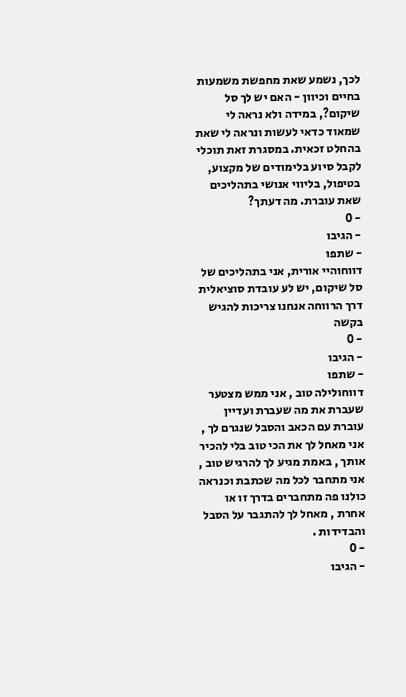לכך, נשמע שאת מחפשת משמעות בחיים וכיוון - האם יש לך סל שיקום?, במידה ולא נראה לי שמאוד כדאי לעשות ונראה לי שאת בהחלט זכאית. במסגרת זאת תוכלי לקבל סיוע בלימודים של מקצוע, בטיפול, בליווי אנושי בתהליכים שאת עוברת. מה דעתך?
- 0
- הגיבו
- שתפו
דווחוהיי אורית, אני בתהליכים של סל שיקום, יש לע עובדת סוציאלית דרך הרווחה אנחנו צריכות להגיש בקשה
- 0
- הגיבו
- שתפו
דווחולילה טוב , אני ממש מצטער שעברת את מה שעברת ועדיין עוברת עם הכאב והסבל שנגרם לך , אני מאחל לך את הכי טוב בלי להכיר אותך , באמת מגיע לך להרגיש טוב , אני מתחבר לכל מה שכתבת וכנראה כולנו פה מתחברים בדרך זו או אחרת , מאחל לך להתגבר על הסבל והבדידות .
- 0
- הגיבו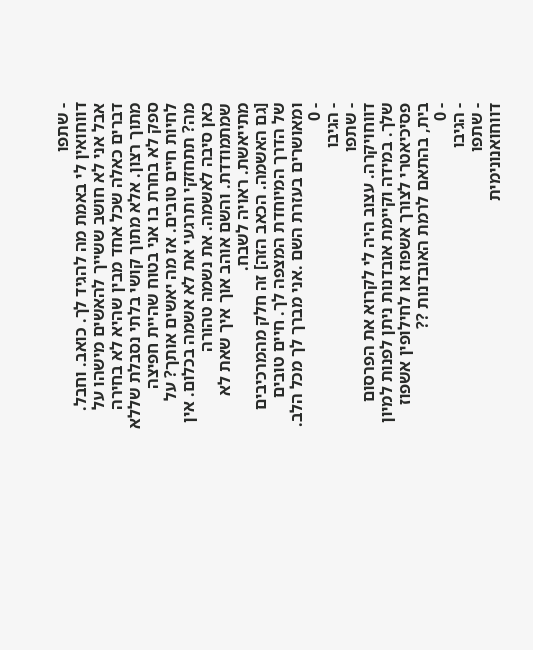- שתפו
דווחואין לי באמת מה להגיד לך. כואב. וחבל. אבל אני לא חושב ששייך להאשים מישהו על דברים כאלה שכל אחד מבין שהיא לא בחירה מתוך רצון. אלא מתוך קושי בלתי נסבלת שללא ספק לא בחרת בו אני בטוח שהיית חפיצה לחיות חיים טובים. אז מה יאשים אותך? על מה? תתחזקי ותרגעי את לא אשמה בכלום. אין כאן סיבה לאשמה. את נשמה טהורה שמתמודדת. והשם אוהב אוך איך שאת לא מתייאשת. ראויה לשבח.
[גם האשמה. הכאב הזה] זה חלק מהמרכיבים של הדרך המיוחדת המצפה לך. חיים טובים ומאושרים בעזרת השם .אני מברך לך מכל הלב.
- 0
- הגיבו
- שתפו
דווחויקרה. עצוב היה לי לקרוא את הפרסום שלך. במידה וקיימת אובדנות ניתן לפנות למיון פסיכיאטרי לצורך אשפוז או לחילופין אשפוז בית, בהתאם לרמת האובדנות ??
- 0
- הגיבו
- שתפו
דווחואנונימית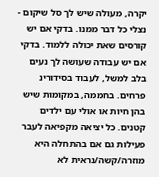יקרה, מעולה שיש לך סל שיקום - נצלי כל דבר ממנו. בדקי אם יש קורסים שאת יכולה ללמוד. בדקי אם יש עבודה שעושה לך נעים בלב למשל, לעבוד בסידורינ פרחים. בחממה, במקומות שיש בהן חיות או אולי עם ילדים קטנים. כל יציאה מקפיאה לעבר פעילות גם אם בהתחלה היא מוזרה/קשה/נראית לא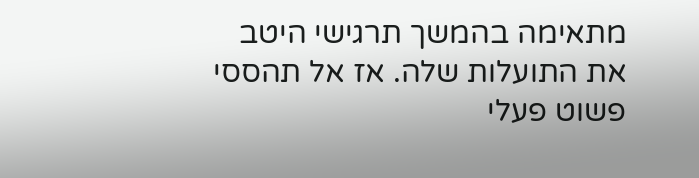מתאימה בהמשך תרגישי היטב את התועלות שלה. אז אל תהססי פשוט פעלי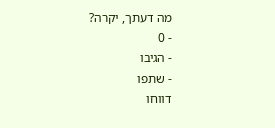מה דעתך, יקרה?
- 0
- הגיבו
- שתפו
דווחו